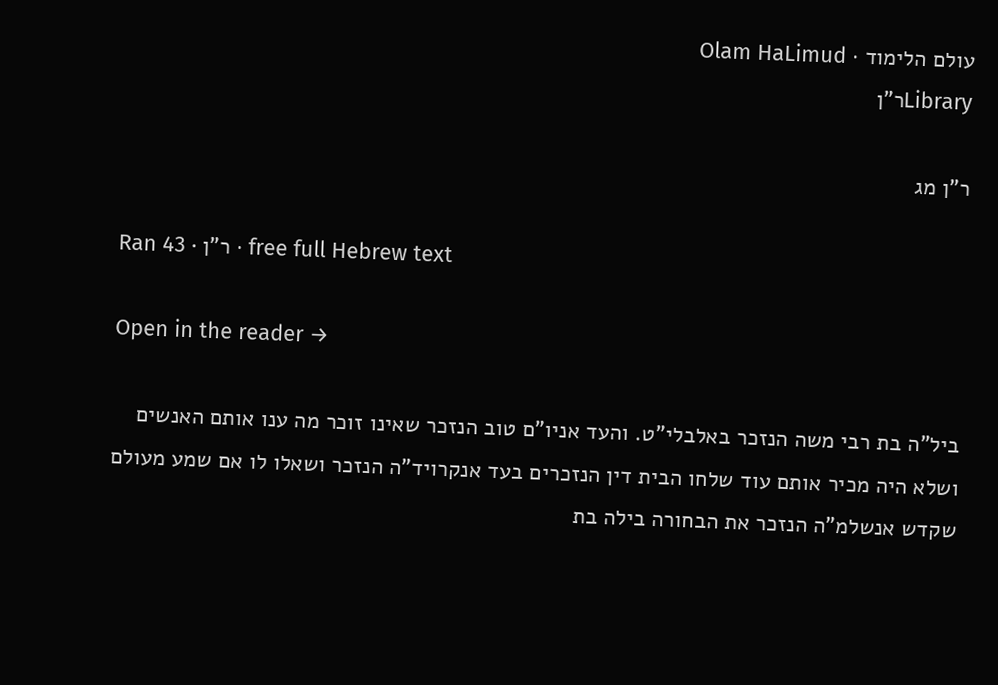עולם הלימוד · Olam HaLimud
Libraryר"ן

ר"ן מג

Ran 43 · ר"ן · free full Hebrew text

Open in the reader →

ביל"ה בת רבי משה הנזכר באלבלי"ט. והעד אניו"ם טוב הנזכר שאינו זוכר מה ענו אותם האנשים ושלא היה מכיר אותם עוד שלחו הבית דין הנזכרים בעד אנקרויד"ה הנזכר ושאלו לו אם שמע מעולם שקדש אנשלמ"ה הנזכר את הבחורה בילה בת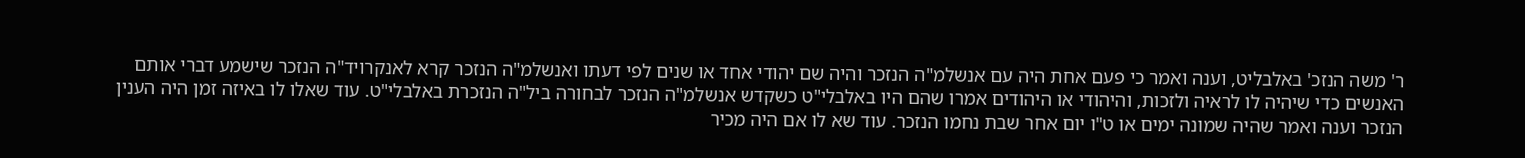ר' משה הנזכ' באלבליט, וענה ואמר כי פעם אחת היה עם אנשלמ"ה הנזכר והיה שם יהודי אחד או שנים לפי דעתו ואנשלמ"ה הנזכר קרא לאנקרויד"ה הנזכר שישמע דברי אותם האנשים כדי שיהיה לו לראיה ולזכות, והיהודי או היהודים אמרו שהם היו באלבלי"ט כשקדש אנשלמ"ה הנזכר לבחורה ביל"ה הנזכרת באלבלי"ט. עוד שאלו לו באיזה זמן היה הענין הנזכר וענה ואמר שהיה שמונה ימים או ט"ו יום אחר שבת נחמו הנזכר. עוד שא לו אם היה מכיר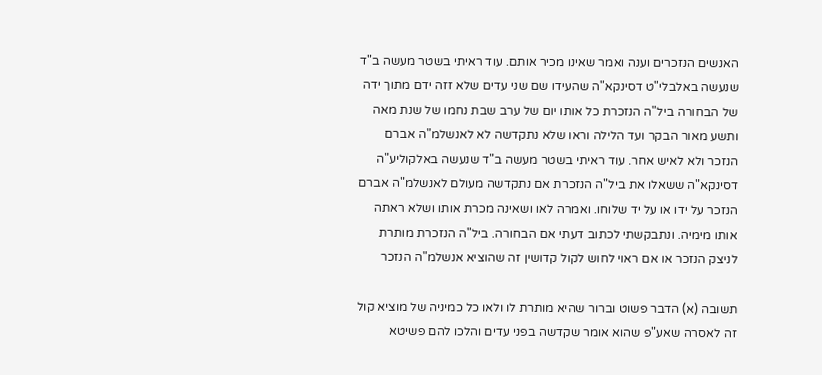האנשים הנזכרים וענה ואמר שאינו מכיר אותם. עוד ראיתי בשטר מעשה ב"ד שנעשה באלבלי"ט דסינקא"ה שהעידו שם שני עדים שלא זזה ידם מתוך ידה של הבחורה ביל"ה הנזכרת כל אותו יום של ערב שבת נחמו של שנת מאה ותשע מאור הבקר ועד הלילה וראו שלא נתקדשה לא לאנשלמ"ה אברם הנזכר ולא לאיש אחר. עוד ראיתי בשטר מעשה ב"ד שנעשה באלקוליע"ה דסינקא"ה ששאלו את ביל"ה הנזכרת אם נתקדשה מעולם לאנשלמ"ה אברם הנזכר על ידו או על יד שלוחו. ואמרה לאו ושאינה מכרת אותו ושלא ראתה אותו מימיה. ונתבקשתי לכתוב דעתי אם הבחורה. ביל"ה הנזכרת מותרת לניצק הנזכר או אם ראוי לחוש לקול קדושין זה שהוציא אנשלמ"ה הנזכר

תשובה (א) הדבר פשוט וברור שהיא מותרת לו ולאו כל כמיניה של מוציא קול זה לאסרה שאע"פ שהוא אומר שקדשה בפני עדים והלכו להם פשיטא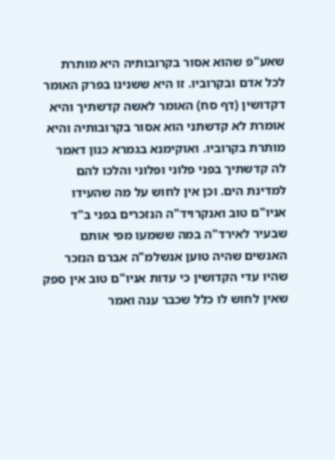שאע"פ שהוא אסור בקרובותיה היא מותרת לכל אדם ובקרוביו. זו היא ששנינו בפרק האומר דקדושין (דף סח) האומר לאשה קדשתיך והיא אומרת לא קדשתני הוא אסור בקרובותיה והיא מותרת בקרוביו. ואוקימנא בגמרא כנון דאמר לה קדשתיך בפני פלוני ופלוני והלכו להם למדינת הים. וכן אין לחוש על מה שהעידו אניו"ם טוב ואנקרויד"ה הנזכרים בפני ב"ד שבעיר לאירד"ה במה ששמעו מפי אותם האנשים שהיה טוען אנשלמ"ה אברם הנזכר שהיו עדי הקדושין כי עדות אניו"ם טוב אין ספק שאין לחוש לו כלל שכבר ענה ואמר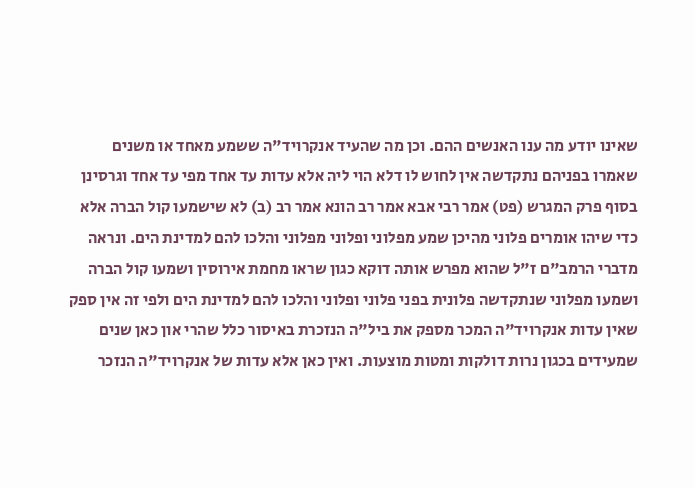שאינו יודע מה ענו האנשים ההם. וכן מה שהעיד אנקרויד"ה ששמע מאחד או משנים שאמרו בפניהם נתקדשה אין לחוש לו דלא הוי ליה אלא עדות עד אחד מפי עד אחד וגרסינן בסוף פרק המגרש (פט) אמר רבי אבא אמר רב הונא אמר רב (ב) לא שישמעו קול הברה אלא כדי שיהו אומרים פלוני מהיכן שמע מפלוני ופלוני מפלוני והלכו להם למדינת הים. ונראה מדברי הרמב"ם ז"ל שהוא מפרש אותה דוקא כגון שראו מחמת אירוסין ושמעו קול הברה ושמעו מפלוני שנתקדשה פלונית בפני פלוני ופלוני והלכו להם למדינת הים ולפי זה אין ספק שאין עדות אנקרויד"ה המכר מספק את ביל"ה הנזכרת באיסור כלל שהרי און כאן שנים שמעידים בכגון נרות דולקות ומטות מוצעות. ואין כאן אלא עדות של אנקרויד"ה הנזכר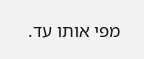מפי אותו עד.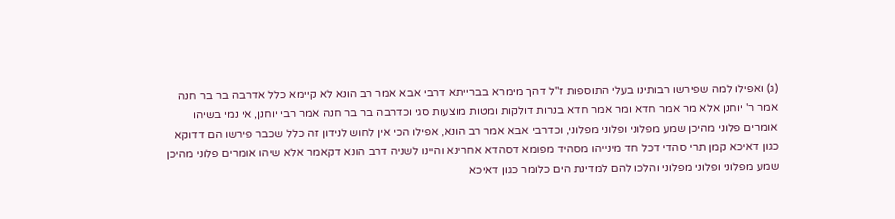(ג) ואפילו למה שפירשו רבותינו בעלי התוספות ז"ל דהך מימרא בברייתא דרבי אבא אמר רב הונא לא קיימא כלל אדרבה בר בר חנה אמר ר' יוחנן אלא מר אמר חדא ומר אמר חדא בנרות דולקות ומטות מוצעות סגי וכדרבה בר בר חנה אמר רבי יוחנן, אי נמי בשיהו אומרים פלוני מהיכן שמע מפלוני ופלוני מפלוני, וכדרבי אבא אמר רב הונא, אפילו הכי אין לחוש לנידון זה כלל שכבר פירשו הם דדוקא כגון דאיכא קמן תרי סהדי דכל חד מינייהו מסהיד מפומא דסהדא אחרינא והיינו לשניה דרב הונא דקאמר אלא שיהו אומרים פלוני מהיכן שמע מפלוני ופלוני מפלוני והלכו להם למדינת הים כלומר כגון דאיכא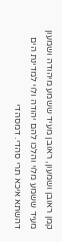קמן ראובן ושמעון, ראובן מעיד ששמע מיהודה ושמעון מעיד ששמע מלוי והלכו להם יהודה ולוי למדינת הים דהשתא איכא תרי סהדי. דמסהדי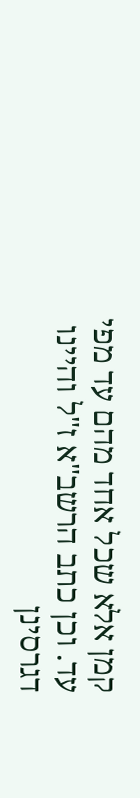קמן אלא שכל אחד מהם עד מפי עד. וכן כתב הרשב"א ז"ל והיינו דגרסינן